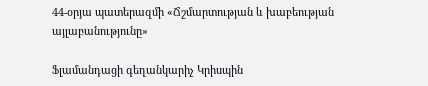44-օրյա պատերազմի «Ճշմարտության և խաբեության այլաբանությունը»

Ֆլամանդացի գեղանկարիչ Կրիսպին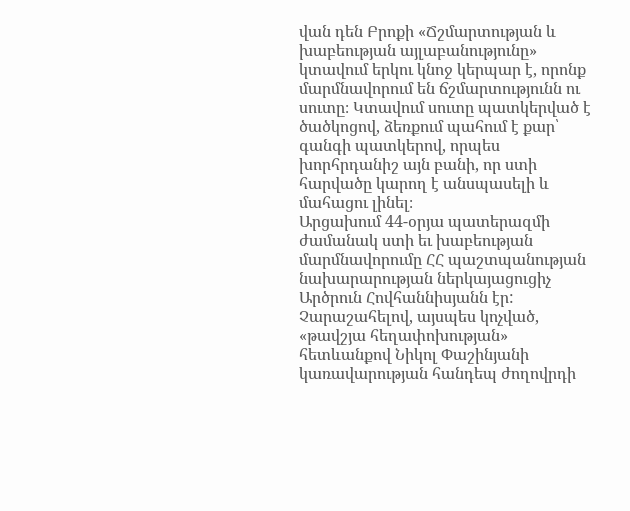վան դեն Բրոքի «Ճշմարտության և խաբեության այլաբանությունը» կտավում երկու կնոջ կերպար է, որոնք մարմնավորում են ճշմարտությունն ու սուտը։ Կտավում սուտը պատկերված է ծածկոցով, ձեռքում պահում է քար՝ գանգի պատկերով, որպես խորհրդանիշ այն բանի, որ ստի հարվածը կարող է անսպասելի և մահացու լինել։
Արցախում 44-օրյա պատերազմի ժամանակ ստի եւ խաբեության մարմնավորումը ՀՀ պաշտպանության նախարարության ներկայացուցիչ Արծրուն Հովհաննիսյանն էր: Չարաշահելով, այսպես կոչված, «թավշյա հեղափոխության» հետևանքով Նիկոլ Փաշինյանի կառավարության հանդեպ ժողովրդի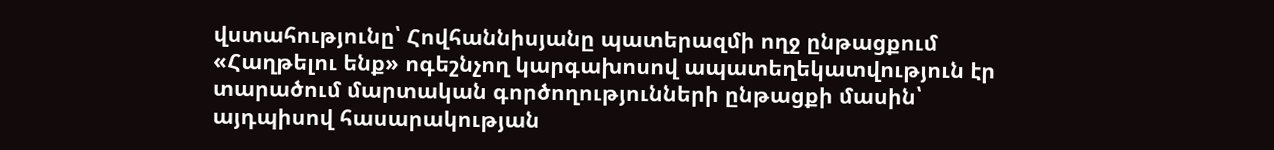վստահությունը՝ Հովհաննիսյանը պատերազմի ողջ ընթացքում «Հաղթելու ենք» ոգեշնչող կարգախոսով ապատեղեկատվություն էր տարածում մարտական գործողությունների ընթացքի մասին՝ այդպիսով հասարակության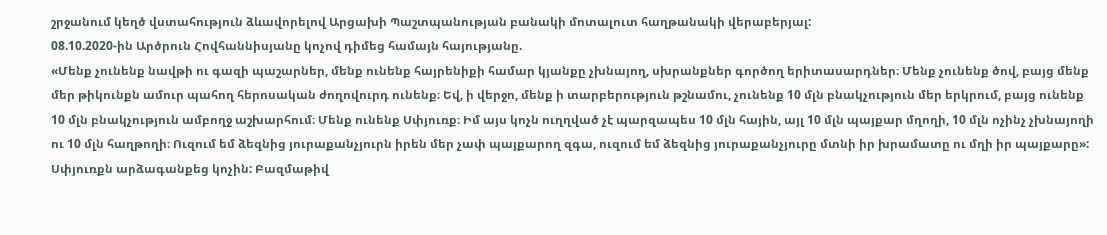շրջանում կեղծ վստահություն ձևավորելով Արցախի Պաշտպանության բանակի մոտալուտ հաղթանակի վերաբերյալ:
08.10.2020-ին Արծրուն Հովհաննիսյանը կոչով դիմեց համայն հայությանը.
«Մենք չունենք նավթի ու գազի պաշարներ, մենք ունենք հայրենիքի համար կյանքը չխնայող, սխրանքներ գործող երիտասարդներ։ Մենք չունենք ծով, բայց մենք մեր թիկունքն ամուր պահող հերոսական ժողովուրդ ունենք։ Եվ, ի վերջո, մենք ի տարբերություն թշնամու, չունենք 10 մլն բնակչություն մեր երկրում, բայց ունենք 10 մլն բնակչություն ամբողջ աշխարհում։ Մենք ունենք Սփյուռք։ Իմ այս կոչն ուղղված չէ պարզապես 10 մլն հային, այլ 10 մլն պայքար մղողի, 10 մլն ոչինչ չխնայողի ու 10 մլն հաղթողի։ Ուզում եմ ձեզնից յուրաքանչյուրն իրեն մեր չափ պայքարող զգա, ուզում եմ ձեզնից յուրաքանչյուրը մտնի իր խրամատը ու մղի իր պայքարը»:
Սփյուռքն արձագանքեց կոչին: Բազմաթիվ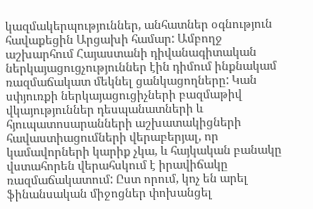կազմակերպություններ, անհատներ օգնություն հավաքեցին Արցախի համար: Ամբողջ աշխարհում Հայաստանի դիվանագիտական ներկայացուցչություններ էին դիմում ինքնակամ ռազմաճակատ մեկնել ցանկացողները: Կան սփյուռքի ներկայացուցիչների բազմաթիվ վկայություններ դեսպանատների և հյուպատոսարանների աշխատակիցների հավաստիացումների վերաբերյալ, որ կամավորների կարիք չկա, և հայկական բանակը վստահորեն վերահսկում է իրավիճակը ռազմաճակատում: Ըստ որում, կոչ են արել ֆինանսական միջոցներ փոխանցել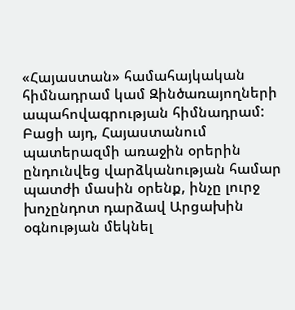«Հայաստան» համահայկական հիմնադրամ կամ Զինծառայողների ապահովագրության հիմնադրամ:
Բացի այդ, Հայաստանում պատերազմի առաջին օրերին ընդունվեց վարձկանության համար պատժի մասին օրենք, ինչը լուրջ խոչընդոտ դարձավ Արցախին օգնության մեկնել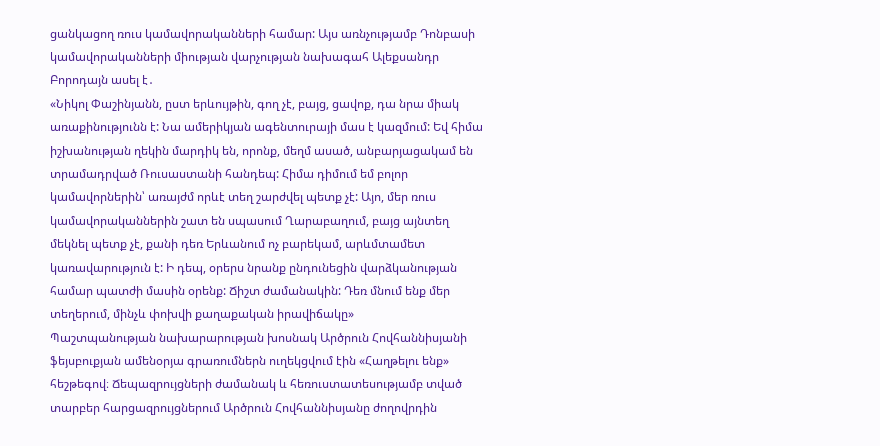ցանկացող ռուս կամավորականների համար: Այս առնչությամբ Դոնբասի կամավորականների միության վարչության նախագահ Ալեքսանդր Բորոդայն ասել է․
«Նիկոլ Փաշինյանն, ըստ երևույթին, գող չէ, բայց, ցավոք, դա նրա միակ առաքինությունն է: Նա ամերիկյան ագենտուրայի մաս է կազմում: Եվ հիմա իշխանության ղեկին մարդիկ են, որոնք, մեղմ ասած, անբարյացակամ են տրամադրված Ռուսաստանի հանդեպ: Հիմա դիմում եմ բոլոր կամավորներին՝ առայժմ որևէ տեղ շարժվել պետք չէ: Այո, մեր ռուս կամավորականներին շատ են սպասում Ղարաբաղում, բայց այնտեղ մեկնել պետք չէ, քանի դեռ Երևանում ոչ բարեկամ, արևմտամետ կառավարություն է: Ի դեպ, օրերս նրանք ընդունեցին վարձկանության համար պատժի մասին օրենք: Ճիշտ ժամանակին: Դեռ մնում ենք մեր տեղերում, մինչև փոխվի քաղաքական իրավիճակը»
Պաշտպանության նախարարության խոսնակ Արծրուն Հովհաննիսյանի ֆեյսբուքյան ամենօրյա գրառումներն ուղեկցվում էին «Հաղթելու ենք» հեշթեգով։ Ճեպազրույցների ժամանակ և հեռուստատեսությամբ տված տարբեր հարցազրույցներում Արծրուն Հովհաննիսյանը ժողովրդին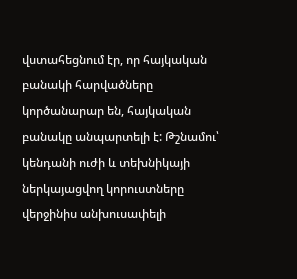վստահեցնում էր, որ հայկական բանակի հարվածները կործանարար են, հայկական բանակը անպարտելի է: Թշնամու՝ կենդանի ուժի և տեխնիկայի ներկայացվող կորուստները վերջինիս անխուսափելի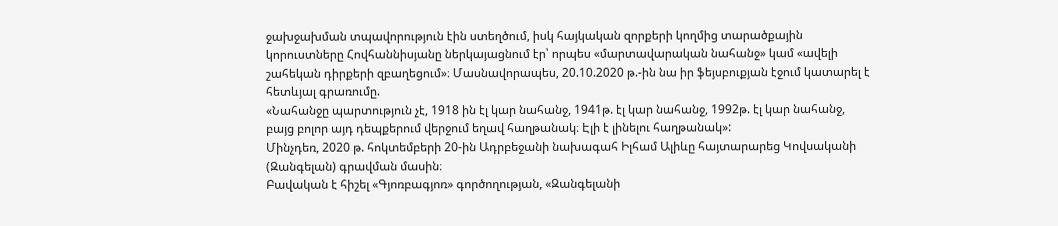ջախջախման տպավորություն էին ստեղծում, իսկ հայկական զորքերի կողմից տարածքային կորուստները Հովհաննիսյանը ներկայացնում էր՝ որպես «մարտավարական նահանջ» կամ «ավելի շահեկան դիրքերի զբաղեցում»։ Մասնավորապես, 20.10.2020 թ.-ին նա իր ֆեյսբուքյան էջում կատարել է հետևյալ գրառումը.
«Նահանջը պարտություն չէ, 1918 ին էլ կար նահանջ, 1941թ. էլ կար նահանջ, 1992թ. էլ կար նահանջ, բայց բոլոր այդ դեպքերում վերջում եղավ հաղթանակ։ Էլի է լինելու հաղթանակ»:
Մինչդեռ, 2020 թ. հոկտեմբերի 20-ին Ադրբեջանի նախագահ Իլհամ Ալիևը հայտարարեց Կովսականի (Զանգելան) գրավման մասին։
Բավական է հիշել «Գյոռբագյոռ» գործողության, «Զանգելանի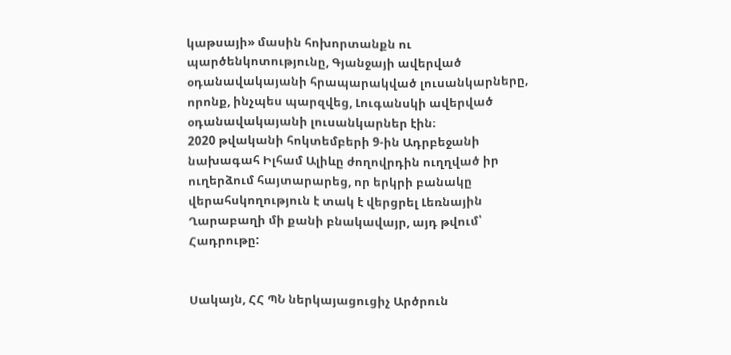կաթսայի» մասին հոխորտանքն ու պարծենկոտությունը, Գյանջայի ավերված օդանավակայանի հրապարակված լուսանկարները, որոնք, ինչպես պարզվեց, Լուգանսկի ավերված օդանավակայանի լուսանկարներ էին։
2020 թվականի հոկտեմբերի 9-ին Ադրբեջանի նախագահ Իլհամ Ալիևը ժողովրդին ուղղված իր ուղերձում հայտարարեց, որ երկրի բանակը վերահսկողություն է տակ է վերցրել Լեռնային Ղարաբաղի մի քանի բնակավայր, այդ թվում՝ Հադրութը:


Սակայն, ՀՀ ՊՆ ներկայացուցիչ Արծրուն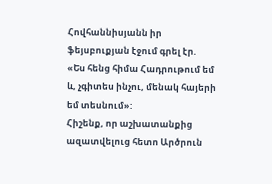Հովհաննիսյանն իր ֆեյսբուքյան էջում գրել էր.
«Ես հենց հիմա Հադրութում եմ և, չգիտես ինչու, մենակ հայերի եմ տեսնում»:
Հիշենք, որ աշխատանքից ազատվելուց հետո Արծրուն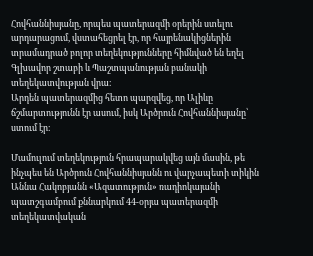Հովհաննիսյանը, որպես պատերազմի օրերին ստելու արդարացում, վստահեցրել էր, որ հայրենակիցներին տրամադրած բոլոր տեղեկությունները հիմնված են եղել Գլխավոր շտաբի և Պաշտպանության բանակի տեղեկատվության վրա։
Արդեն պատերազմից հետո պարզվեց, որ Ալիևը ճշմարտությունն էր ասում, իսկ Արծրուն Հովհաննիսյանը՝ ստում էր։

Մամուլում տեղեկություն հրապարակվեց այն մասին, թե ինչպես են Արծրուն Հովհաննիսյանն ու վարչապետի տիկին Աննա Հակոբյանն «Ազատություն» ռադիոկայանի պատշգամբում քննարկում 44-օրյա պատերազմի տեղեկատվական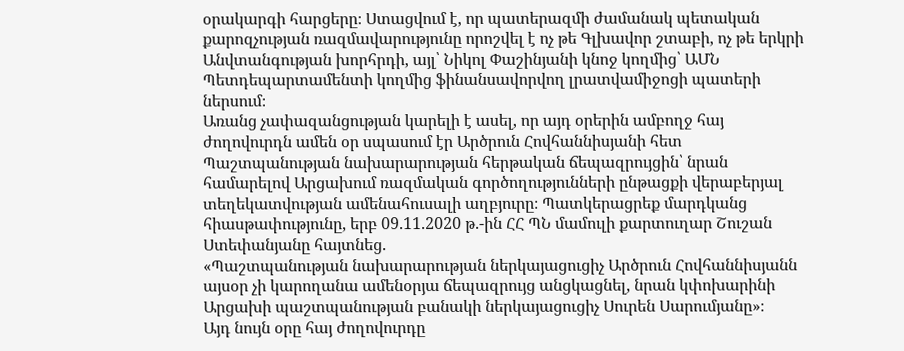օրակարգի հարցերը։ Ստացվում է, որ պատերազմի ժամանակ պետական քարոզչության ռազմավարությունը որոշվել է ոչ թե Գլխավոր շտաբի, ոչ թե երկրի Անվտանգության խորհրդի, այլ՝ Նիկոլ Փաշինյանի կնոջ կողմից՝ ԱՄՆ Պետդեպարտամենտի կողմից ֆինանսավորվող լրատվամիջոցի պատերի ներսում։
Առանց չափազանցության կարելի է ասել, որ այդ օրերին ամբողջ հայ ժողովուրդն ամեն օր սպասում էր Արծրուն Հովհաննիսյանի հետ Պաշտպանության նախարարության հերթական ճեպազրույցին՝ նրան համարելով Արցախում ռազմական գործողությունների ընթացքի վերաբերյալ տեղեկատվության ամենահուսալի աղբյուրը։ Պատկերացրեք մարդկանց հիասթափությունը, երբ 09.11.2020 թ.-ին ՀՀ ՊՆ մամուլի քարտուղար Շուշան Ստեփանյանը հայտնեց.
«Պաշտպանության նախարարության ներկայացուցիչ Արծրուն Հովհաննիսյանն այսօր չի կարողանա ամենօրյա ճեպազրույց անցկացնել, նրան կփոխարինի Արցախի պաշտպանության բանակի ներկայացուցիչ Սուրեն Սարումյանը»։
Այդ նույն օրը հայ ժողովուրդը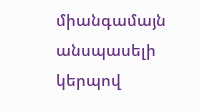միանգամայն անսպասելի կերպով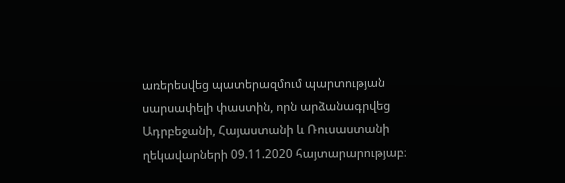առերեսվեց պատերազմում պարտության սարսափելի փաստին, որն արձանագրվեց Ադրբեջանի, Հայաստանի և Ռուսաստանի ղեկավարների 09.11.2020 հայտարարությաբ։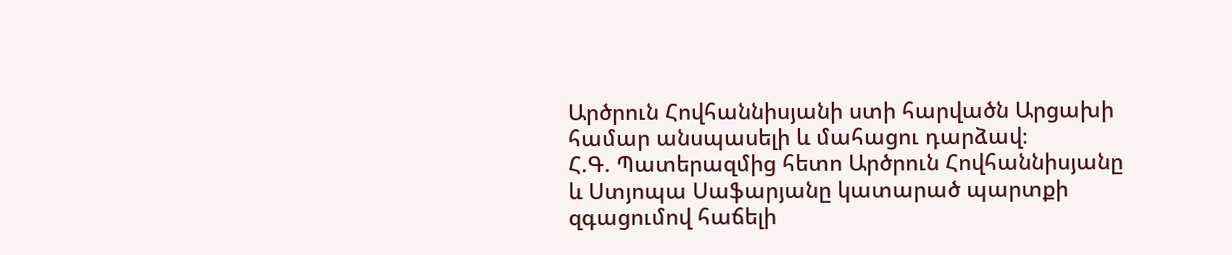Արծրուն Հովհաննիսյանի ստի հարվածն Արցախի համար անսպասելի և մահացու դարձավ։
Հ.Գ. Պատերազմից հետո Արծրուն Հովհաննիսյանը և Ստյոպա Սաֆարյանը կատարած պարտքի զգացումով հաճելի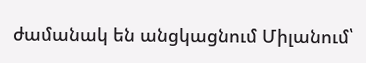ժամանակ են անցկացնում Միլանում՝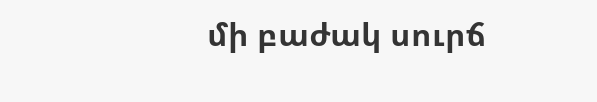մի բաժակ սուրճ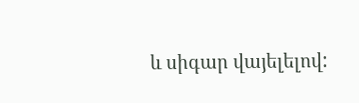և սիգար վայելելով: